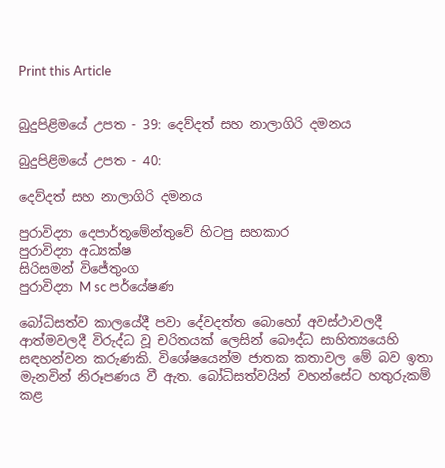Print this Article


බුදුපිළිමයේ උපත - 39: දෙව්දත් සහ නාලාගිරි දමනය

බුදුපිළිමයේ උපත - 40:

දෙව්දත් සහ නාලාගිරි දමනය

පුරාවිද්‍යා දෙපාර්තූමේන්තුවේ හිටපු සහකාර
පුරාවිද්‍යා අධ්‍යක්ෂ
සිරිසමන් විජේතුංග
පුරාවිද්‍යා M sc පර්යේෂණ

බෝධිසත්ව කාලයේදී පවා දේවදත්ත බොහෝ අවස්ථාවලදී ආත්මවලදී විරුද්ධ වූ චරිතයක් ලෙසින් බෞද්ධ සාහිත්‍යයෙහි සඳහන්වන කරුණකි. විශේෂයෙන්ම ජාතක කතාවල මේ බව ඉතා මැනවින් නිරූපණය වී ඇත. බෝධිසත්වයින් වහන්සේට හතුරුකම් කළ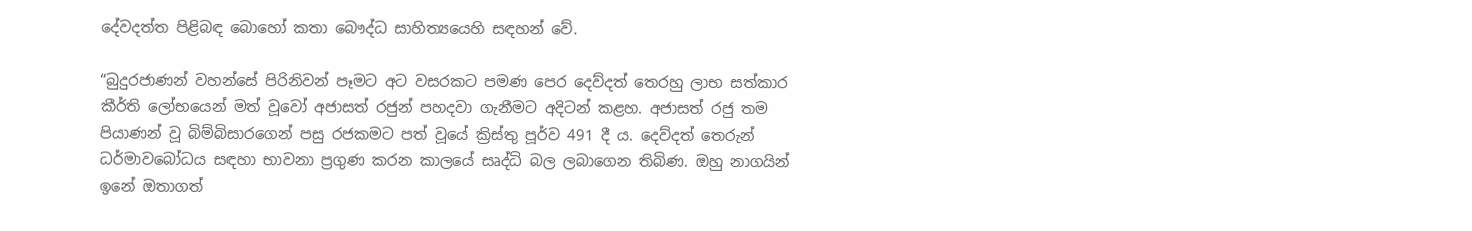දේවදත්ත පිළිබඳ බොහෝ කතා බෞද්ධ සාහිත්‍යයෙහි සඳහන් වේ.

“බුදුරජාණන් වහන්සේ පිරිනිවන් පෑමට අට වසරකට පමණ පෙර දෙව්දත් තෙරහු ලාභ සත්කාර කීර්ති ලෝභයෙන් මත් වූවෝ අජාසත් රජුන් පහදවා ගැනීමට අදිටන් කළහ. අජාසත් රජු තම පියාණන් වූ බිම්බිසාරගෙන් පසු රජකමට පත් වූයේ ක්‍රිස්තු පූර්ව 491 දී ය. දෙව්දත් තෙරුන් ධර්මාවබෝධය සඳහා භාවනා ප්‍රගුණ කරන කාලයේ සෘද්ධි බල ලබාගෙන තිබිණ. ඔහු නාගයින් ඉනේ ඔතාගත්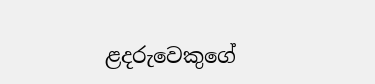ළදරුවෙකුගේ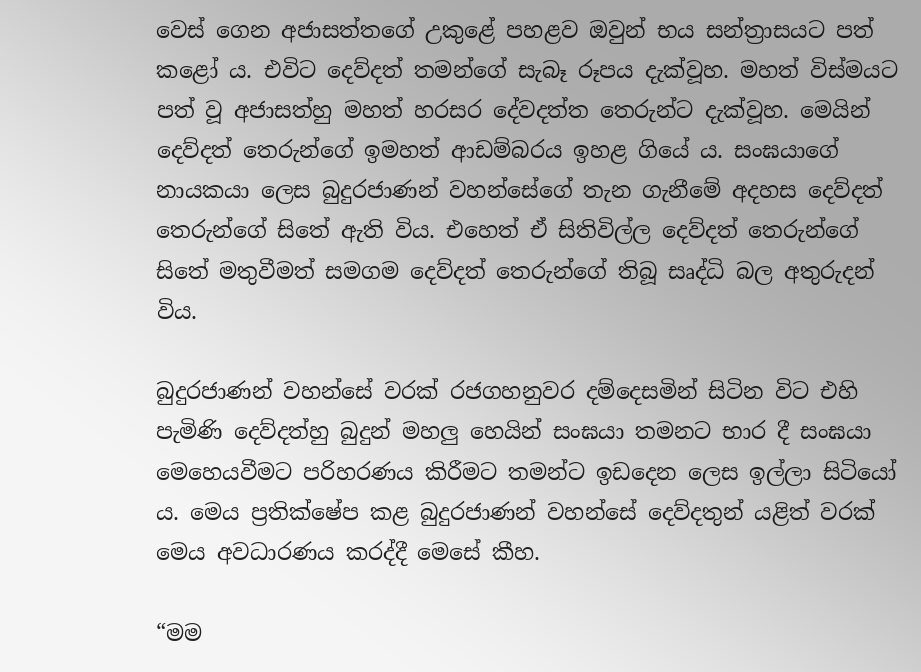වෙස් ගෙන අජාසත්තගේ උකුළේ පහළව ඔවුන් භය සන්ත්‍රාසයට පත් කළෝ ය. එවිට දෙව්දත් තමන්ගේ සැබෑ රූපය දැක්වූහ. මහත් විස්මයට පත් වූ අජාසත්හු මහත් හරසර දේවදත්ත තෙරුන්ට දැක්වූහ. මෙයින් දෙව්දත් තෙරුන්ගේ ඉමහත් ආඩම්බරය ඉහළ ගියේ ය. සංඝයාගේ නායකයා ලෙස බුදුරජාණන් වහන්සේගේ තැන ගැනීමේ අදහස දෙව්දත් තෙරුන්ගේ සිතේ ඇති විය. එහෙත් ඒ සිතිවිල්ල දෙව්දත් තෙරුන්ගේ සිතේ මතුවීමත් සමගම දෙව්දත් තෙරුන්ගේ තිබූ සෘද්ධි බල අතුරුදන් විය.

බුදුරජාණන් වහන්සේ වරක් රජගහනුවර දම්දෙසමින් සිටින විට එහි පැමිණි දෙව්දත්හු බුදුන් මහලු හෙයින් සංඝයා තමනට භාර දී සංඝයා මෙහෙයවීමට පරිහරණය කිරීමට තමන්ට ඉඩදෙන ලෙස ඉල්ලා සිටියෝ ය. මෙය ප්‍රතික්ෂේප කළ බුදුරජාණන් වහන්සේ දෙව්දතුන් යළිත් වරක් මෙය අවධාරණය කරද්දී මෙසේ කීහ.

“මම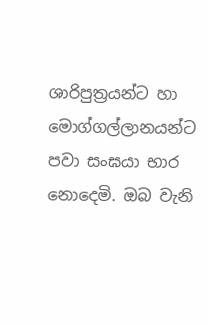ශාරිපුත්‍රයන්ට හා මොග්ගල්ලානයන්ට පවා සංඝයා භාර නොදෙමි. ඔබ වැනි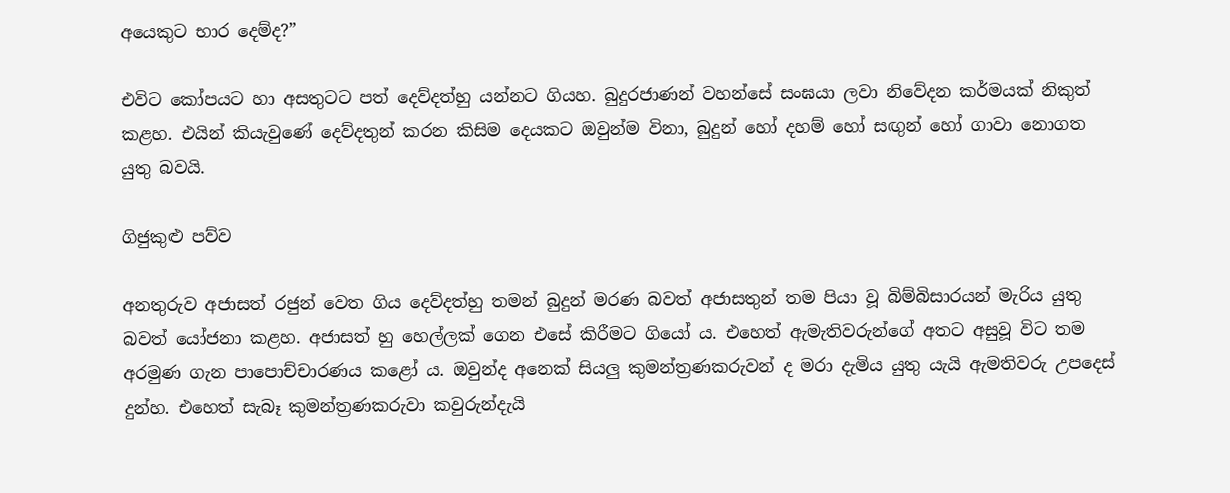අයෙකුට භාර දෙම්ද?”

එවිට කෝපයට හා අසතුටට පත් දෙව්දත්හු යන්නට ගියහ. බුදුරජාණන් වහන්සේ සංඝයා ලවා නිවේදන කර්මයක් නිකුත් කළහ. එයින් කියැවුණේ දෙව්දතුන් කරන කිසිම දෙයකට ඔවුන්ම විනා, බුදුන් හෝ දහම් හෝ සඟුන් හෝ ගාවා නොගත යුතු බවයි.

ගිජුකුළු පව්ව

අනතුරුව අජාසත් රජුන් වෙත ගිය දෙව්දත්හු තමන් බුදුන් මරණ බවත් අජාසතුන් තම පියා වූ බිම්බිසාරයන් මැරිය යුතු බවත් යෝජනා කළහ. අජාසත් හු හෙල්ලක් ගෙන එසේ කිරීමට ගියෝ ය. එහෙත් ඇමැතිවරුන්ගේ අතට අසුවූ විට තම අරමුණ ගැන පාපොච්චාරණය කළෝ ය. ඔවුන්ද අනෙක් සියලු කුමන්ත්‍රණකරුවන් ද මරා දැමිය යුතු යැයි ඇමතිවරු උපදෙස් දුන්හ. එහෙත් සැබෑ කුමන්ත්‍රණකරුවා කවුරුන්දැයි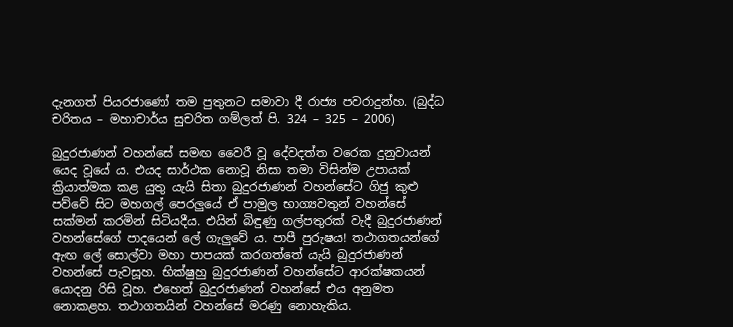දැනගත් පියරජාණෝ තම පුතුනට සමාවා දී රාජ්‍ය පවරාදුන්හ. (බුද්ධ චරිතය – මහාචාර්ය සුචරිත ගම්ලත් පි. 324 – 325 – 2006)

බුදුරජාණන් වහන්සේ සමඟ වෛරී වූ දේවදත්ත වරෙක දුනුවායන් යෙද වූයේ ය. එයද සාර්ථක නොවූ නිසා තමා විසින්ම උපායක් ක්‍රියාත්මක කළ යුතු යැයි සිතා බුදුරජාණන් වහන්සේට ගිජු කුළු පව්වේ සිට මහගල් පෙරලුයේ ඒ පාමුල භාග්‍යවතුන් වහන්සේ සක්මන් කරමින් සිටියදීය. එයින් බිඳුණු ගල්පතුරක් වැදී බුදුරජාණන් වහන්සේගේ පාදයෙන් ලේ ගැලුවේ ය. පාපී පුරුෂය! තථාගතයන්ගේ ඇඟ ලේ සොල්වා මහා පාපයක් කරගත්තේ යැයි බුදුරජාණන් වහන්සේ පැවසූහ. භික්ෂුහු බුදුරජාණන් වහන්සේට ආරක්ෂකයන් යොදනු රිසි වූහ. එහෙත් බුදුරජාණන් වහන්සේ එය අනුමත නොකළහ. තථාගතයින් වහන්සේ මරණු නොහැකිය.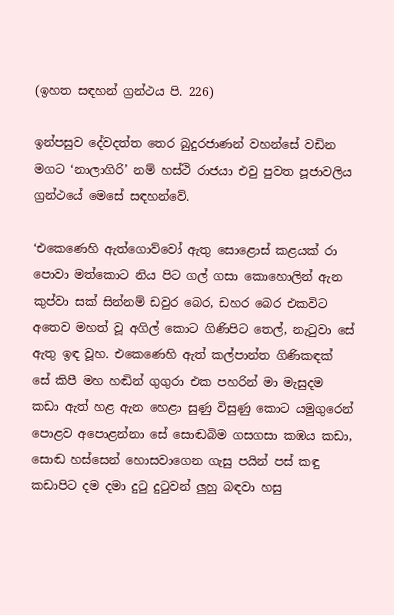(ඉහත සඳහන් ග්‍රන්ථය පි. 226)

ඉන්පසුව දේවදත්ත තෙර බුදුරජාණන් වහන්සේ වඩින මගට ‘නාලාගිරි’ නම් හස්ථි රාජයා එවු පුවත පූජාවලිය ග්‍රන්ථයේ මෙසේ සඳහන්වේ.

‘එකෙණෙහි ඇත්ගොව්වෝ ඇතු සොළොස් කළයක් රා පොවා මත්කොට නිය පිට ගල් ගසා කොහොලින් ඇන කුප්වා සක් සින්නම් ඩවුර බෙර, ඩහර බෙර එකවිට අතෙව මහත් වූ අගිල් කොට ගිණිපිට තෙල්, නැටුවා සේ ඇතු ඉඳ වූහ. එකෙණෙහි ඇත් කල්පාන්ත ගිණිකඳක් සේ කිපී මහ හඬින් ගුගුරා එක පහරින් මා මැසුදම කඩා ඇත් හළ ඇන හෙළා සුණු විසුණු කොට යමුගුරෙන් පොළව අපොළන්නා සේ සොඬබිම ගසගසා කඹය කඩා, සොඬ හස්සෙන් හොසවාගෙන ගැසු පයින් පස් කඳු කඩාපිට දම දමා දුටු දුටුවන් ලුහු බඳවා හසු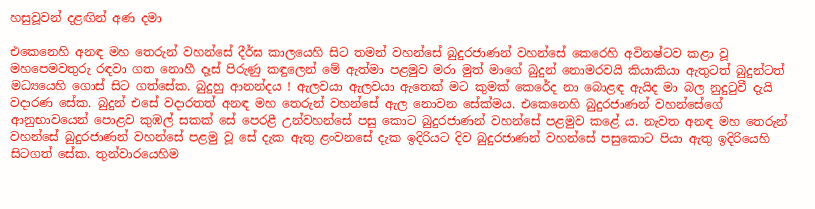හසුවූවන් දළඟින් අණ දමා

එකෙනෙහි අනඳ මහ තෙරුන් වහන්සේ දීර්ඝ කාලයෙහි සිට තමන් වහන්සේ බුදුරජාණන් වහන්සේ කෙරෙහි අවිනෂ්ටව කළා වූ මහපෙමවතුරු රඳවා ගත නොහී දෑස් පිරුණු කඳුලෙන් මේ ඇත්මා පළමුව මරා මුත් මාගේ බුදුන් නොමරවයි කියාකියා ඇතුටත් බුදුන්ටත් මධ්‍යයෙහි ගොස් සිට ගත්සේක. බුදුහු ආනන්දය ! ඇලවයා ඇලවයා ඇතෙක් මට කුමක් කෙරේද නා බොළඳ ඇයිද මා බල නුදුටුවී දැයි වදාරණ සේක. බුදුන් එසේ වදාරතත් අනඳ මහ තෙරුන් වහන්සේ ඇල නොවන සේක්මය. එකෙනෙහි බුදුරජාණන් වහන්සේගේ ආනුභාවයෙන් පොළව කුඹල් සකක් සේ පෙරළී උන්වහන්සේ පසු කොට බුදුරජාණන් වහන්සේ පළමුව කළේ ය. නැවත අනඳ මහ තෙරුන් වහන්සේ බුදුරජාණන් වහන්සේ පළමු වූ සේ දැක ඇතු ළංවනසේ දැක ඉදිරියට දිව බුදුරජාණන් වහන්සේ පසුකොට පියා ඇතු ඉදිරියෙහි සිටගත් සේක. තුන්වාරයෙහිම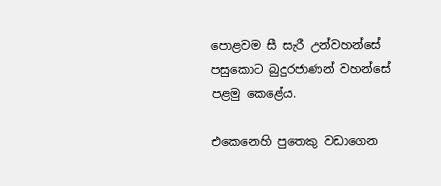පොළවම සී සැරී උන්වහන්සේ පසුකොට බුදුරජාණන් වහන්සේ පළමු කෙළේය.

එකෙනෙහි පුතෙකු වඩාගෙන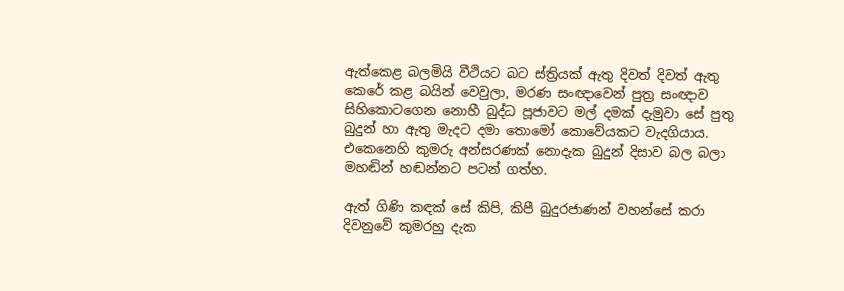ඇත්කෙළ බලමියි වීථියට බට ස්ත්‍රියක් ඇතු දිවත් දිවත් ඇතු කෙරේ කළ බයින් වෙවුලා, මරණ සංඥාවෙන් පුත්‍ර සංඥාව සිහිකොටගෙන නොහී බුද්ධ පූජාවට මල් දමක් දැමුවා සේ පුතු බුදුන් හා ඇතු මැදට දමා තොමෝ කොවේයකට වැදගියාය. එකෙනෙහි කුමරු අන්සරණක් නොදැක බුදුන් දිසාව බල බලා මහඬින් හඬන්නට පටන් ගත්හ.

ඇත් ගිණි කඳක් සේ කිපි, කිපී බුදුරජාණන් වහන්සේ කරා දිවනුවේ කුමරහු දැක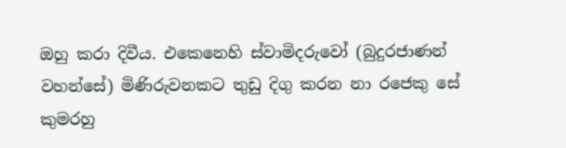ඔහු කරා දිවීය. එකෙනෙහි ස්වාමිදරුවෝ (බුදුරජාණන් වහන්සේ) මිණිරුවනකට තුඩු දිගු කරන නා රජෙකු සේ කුමරහු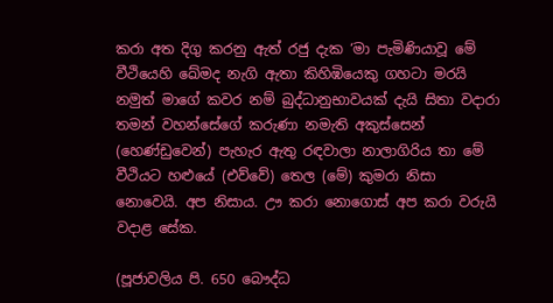කරා අත දිගු කරනු ඇත් රජු දැක ‘මා පැමිණියාවූ මේ වීථියෙහි ඛේමද නැගි ඇතා කිහිඹියෙකු ගහටා මරයි නමුත් මාගේ කවර නම් බුද්ධානුභාවයක් දැයි සිතා වදාරා තමන් වහන්සේගේ කරුණා නමැති අකුස්සෙන් (හෙණ්ඩුවෙන්) පැහැර ඇතු රඳවාලා නාලාගිරිය තා මේ වීථියට හළුයේ (එව්වේ) තෙල (මේ) කුමරා නිසා නොවෙයි. අප නිසාය. ඌ කරා නොගොස් අප කරා වරුයි වදාළ සේක.

(පූජාවලිය පි. 650 බෞද්ධ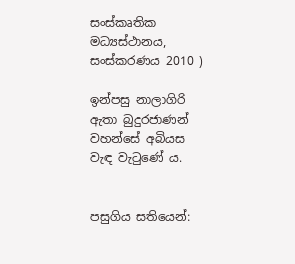සංස්කෘතික මධ්‍යස්ථානය, සංස්කරණය 2010 )

ඉන්පසු නාලාගිරි ඇතා බුදුරජාණන් වහන්සේ අබියස වැඳ වැටුණේ ය.


පසුගිය සතියෙන්: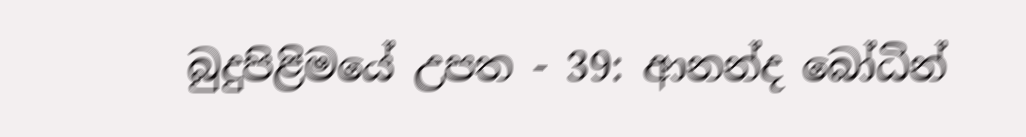බුදුපිළිමයේ උපත - 39: ආනන්ද බෝධින්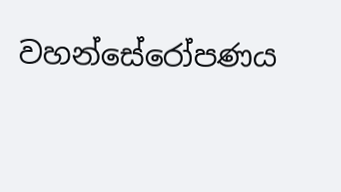වහන්සේරෝපණය